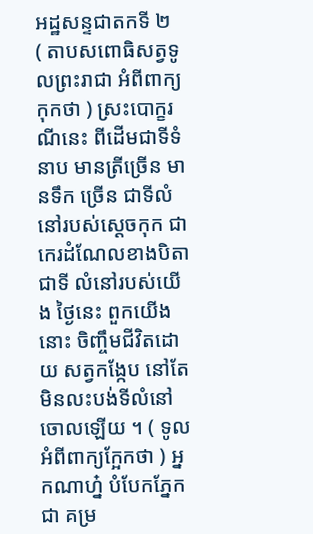អដ្ឋសន្ទជាតកទី ២
( តាបសពោធិសត្វទូលព្រះរាជា អំពីពាក្យកុកថា ) ស្រះបោក្ខរណីនេះ ពីដើមជាទីទំនាប មានត្រីច្រើន មានទឹក ច្រើន ជាទីលំនៅរបស់ស្តេចកុក ជាកេរដំណែលខាងបិតា ជាទី លំនៅរបស់យើង ថ្ងៃនេះ ពួកយើងនោះ ចិញ្ចឹមជីវិតដោយ សត្វកង្កែប នៅតែមិនលះបង់ទីលំនៅចោលឡើយ ។ ( ទូលអំពីពាក្យក្អែកថា ) អ្នកណាហ្ន៎ បំបែកភ្នែកជា គម្រ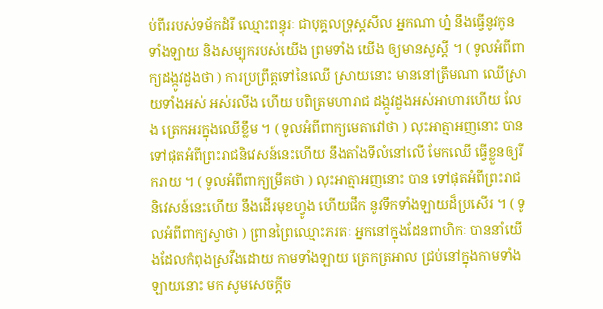ប់ពីររបស់ទម័កដំរី ឈ្មោះពន្ធុរៈ ជាបុគ្គលទ្រុស្តសីល អ្នកណា ហ្ន៎ នឹងធ្វើនូវកូនទាំងឡាយ និងសម្បុករបស់យើង ព្រមទាំង យើង ឲ្យមានសួស្តី ។ ( ទូលអំពីពាក្យដង្កូវដួងថា ) ការប្រព្រឹត្តទៅនៃឈើ ស្រាយនោះ មាននៅត្រឹមណា ឈើស្រាយទាំងអស់ អស់រលីង ហើយ បពិត្រមហារាជ ដង្កូវដួងអស់អាហារហើយ លែង ត្រេកអរក្នុងឈើខ្លឹម ។ ( ទូលអំពីពាក្យមេតាវៅថា ) លុះអាត្មាអញនោះ បានទៅផុតអំពីព្រះរាជនិវេសន៍នេះហើយ នឹងតាំងទីលំនៅលើ មែកឈើ ធ្វើខ្លួនឲ្យរីករាយ ។ ( ទូលអំពីពាក្យម្រឹគថា ) លុះអាត្មាអញនោះ បាន ទៅផុតអំពីព្រះរាជនិវេសន៍នេះហើយ នឹងដើរមុខហ្វូង ហើយផឹក នូវទឹកទាំងឡាយដ៏ប្រសើរ ។ ( ទូលអំពីពាក្យស្វាថា ) ព្រានព្រៃឈ្មោះភរតៈ អ្នកនៅក្នុងដែនពាហិកៈ បាននាំយើងដែលកំពុងស្រវឹងដោយ កាមទាំងឡាយ ត្រេកត្រអាល ជ្រប់នៅក្នុងកាមទាំងឡាយនោះ មក សូមសេចក្តីច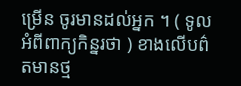ម្រើន ចូរមានដល់អ្នក ។ ( ទូលអំពីពាក្យកិន្នរថា ) ខាងលើបព៌តមានថ្ម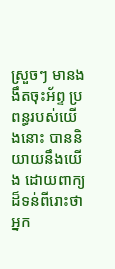ស្រួចៗ មានងងឹតចុះអ័ព្ទ ប្រពន្ធរបស់យើងនោះ បាននិយាយនឹងយើង ដោយពាក្យដ៏ទន់ពីរោះថា អ្នក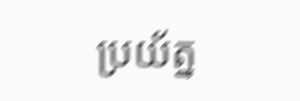ប្រយ័ត្ន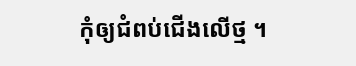កុំឲ្យជំពប់ជើងលើថ្ម ។